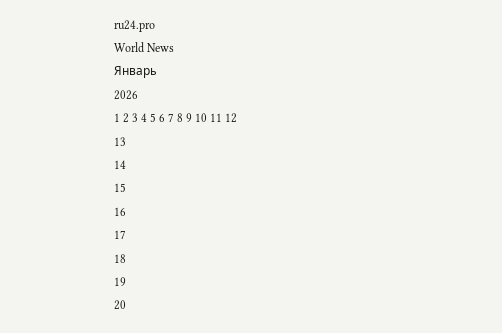ru24.pro
World News
Январь
2026
1 2 3 4 5 6 7 8 9 10 11 12
13
14
15
16
17
18
19
20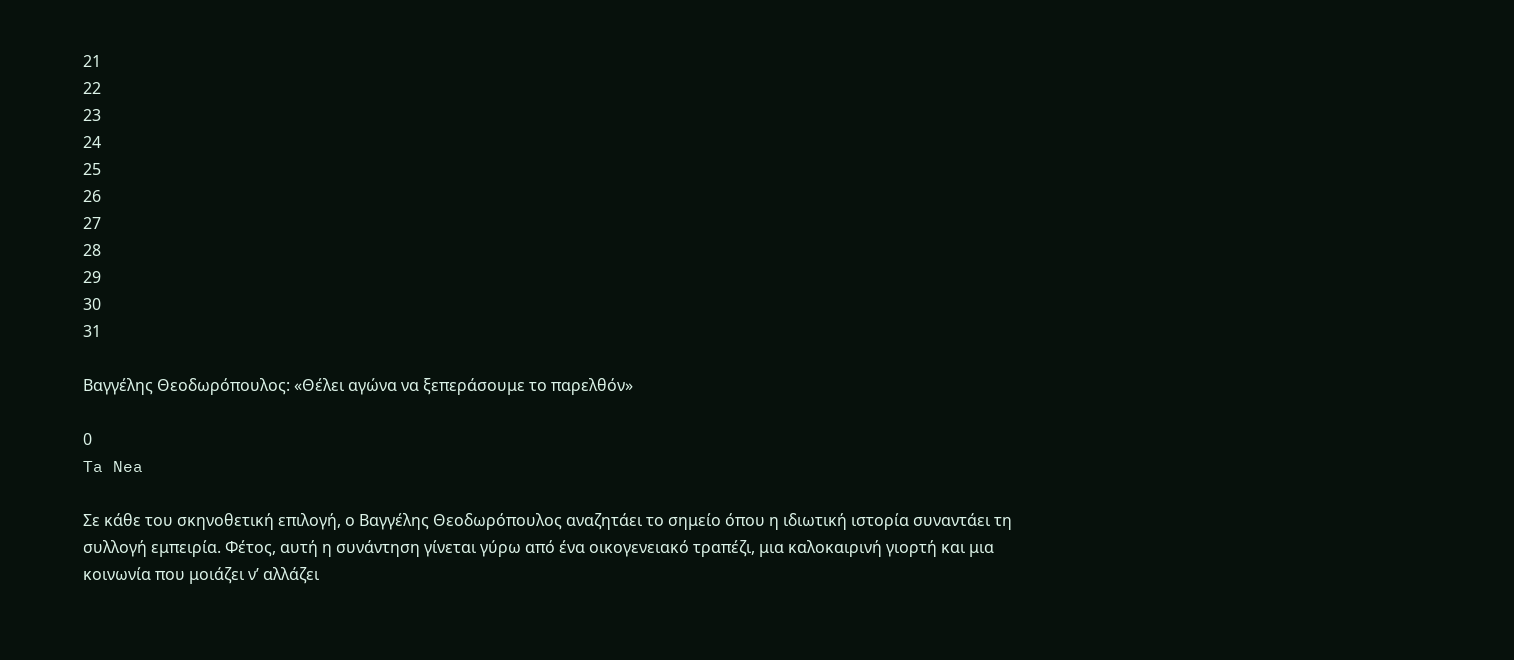21
22
23
24
25
26
27
28
29
30
31

Βαγγέλης Θεοδωρόπουλος: «Θέλει αγώνα να ξεπεράσουμε το παρελθόν»

0
Ta Nea

Σε κάθε του σκηνοθετική επιλογή, ο Βαγγέλης Θεοδωρόπουλος αναζητάει το σημείο όπου η ιδιωτική ιστορία συναντάει τη συλλογή εμπειρία. Φέτος, αυτή η συνάντηση γίνεται γύρω από ένα οικογενειακό τραπέζι, μια καλοκαιρινή γιορτή και μια κοινωνία που μοιάζει ν’ αλλάζει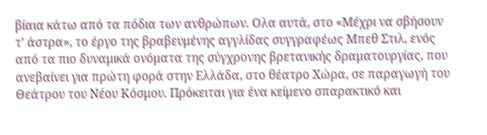βίαια κάτω από τα πόδια των ανθρώπων. Oλα αυτά, στο «Μέχρι να σβήσουν τ’ άστρα», το έργο της βραβευμένης αγγλίδας συγγραφέως Μπεθ Στιλ, ενός από τα πιο δυναμικά ονόματα της σύγχρονης βρετανικής δραματουργίας, που ανεβαίνει για πρώτη φορά στην Ελλάδα, στο θέατρο Χώρα, σε παραγωγή του Θεάτρου του Νέου Κόσμου. Πρόκειται για ένα κείμενο σπαρακτικό και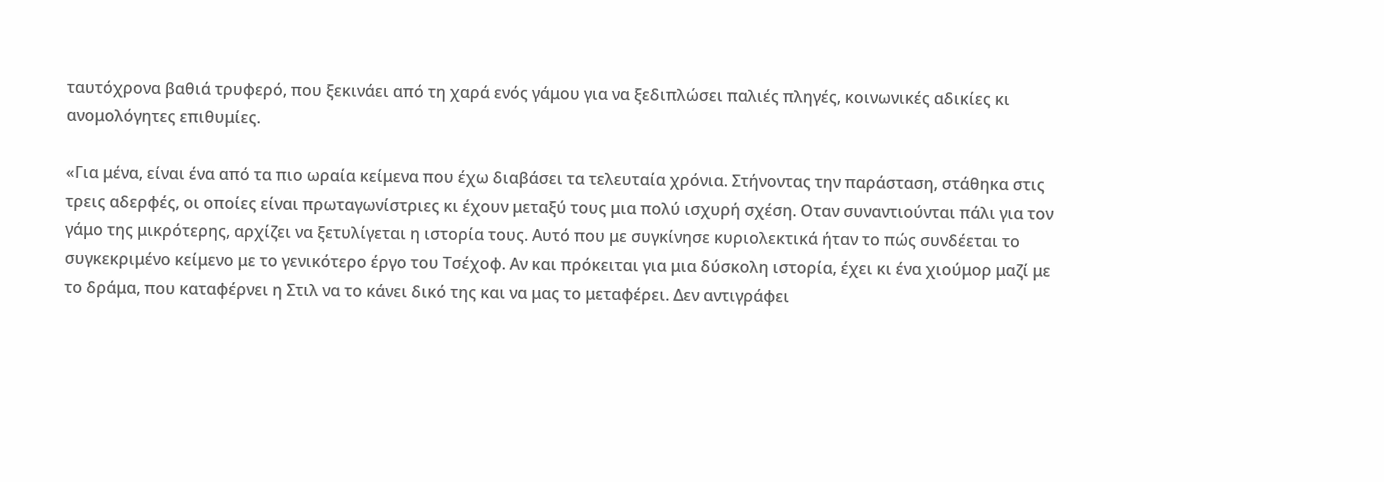ταυτόχρονα βαθιά τρυφερό, που ξεκινάει από τη χαρά ενός γάμου για να ξεδιπλώσει παλιές πληγές, κοινωνικές αδικίες κι ανομολόγητες επιθυμίες.

«Για μένα, είναι ένα από τα πιο ωραία κείμενα που έχω διαβάσει τα τελευταία χρόνια. Στήνοντας την παράσταση, στάθηκα στις τρεις αδερφές, οι οποίες είναι πρωταγωνίστριες κι έχουν μεταξύ τους μια πολύ ισχυρή σχέση. Οταν συναντιούνται πάλι για τον γάμο της μικρότερης, αρχίζει να ξετυλίγεται η ιστορία τους. Αυτό που με συγκίνησε κυριολεκτικά ήταν το πώς συνδέεται το συγκεκριμένο κείμενο με το γενικότερο έργο του Τσέχοφ. Αν και πρόκειται για μια δύσκολη ιστορία, έχει κι ένα χιούμορ μαζί με το δράμα, που καταφέρνει η Στιλ να το κάνει δικό της και να μας το μεταφέρει. Δεν αντιγράφει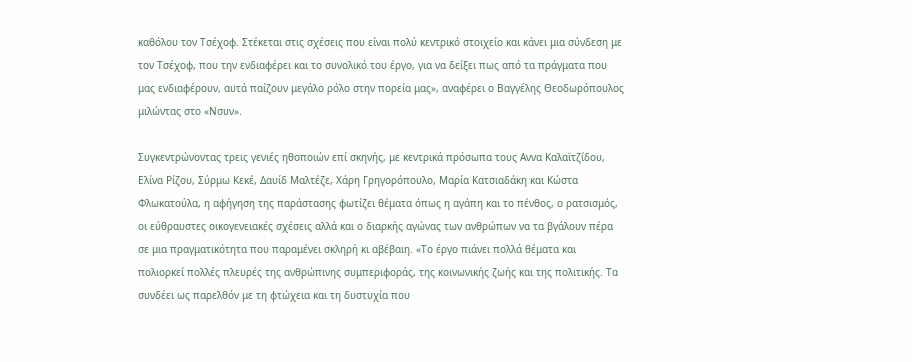καθόλου τον Τσέχοφ. Στέκεται στις σχέσεις που είναι πολύ κεντρικό στοιχείο και κάνει μια σύνδεση με τον Τσέχοφ, που την ενδιαφέρει και το συνολικό του έργο, για να δείξει πως από τα πράγματα που μας ενδιαφέρουν, αυτά παίζουν μεγάλο ρόλο στην πορεία μας», αναφέρει ο Βαγγέλης Θεοδωρόπουλος μιλώντας στο «Νσυν».

Συγκεντρώνοντας τρεις γενιές ηθοποιών επί σκηνής, με κεντρικά πρόσωπα τους Αννα Καλαϊτζίδου, Ελίνα Ρίζου, Σύρμω Κεκέ, Δαυίδ Μαλτέζε, Χάρη Γρηγορόπουλο, Μαρία Κατσιαδάκη και Κώστα Φλωκατούλα, η αφήγηση της παράστασης φωτίζει θέματα όπως η αγάπη και το πένθος, ο ρατσισμός, οι εύθραυστες οικογενειακές σχέσεις αλλά και ο διαρκής αγώνας των ανθρώπων να τα βγάλουν πέρα σε μια πραγματικότητα που παραμένει σκληρή κι αβέβαιη. «Το έργο πιάνει πολλά θέματα και πολιορκεί πολλές πλευρές της ανθρώπινης συμπεριφοράς, της κοινωνικής ζωής και της πολιτικής. Τα συνδέει ως παρελθόν με τη φτώχεια και τη δυστυχία που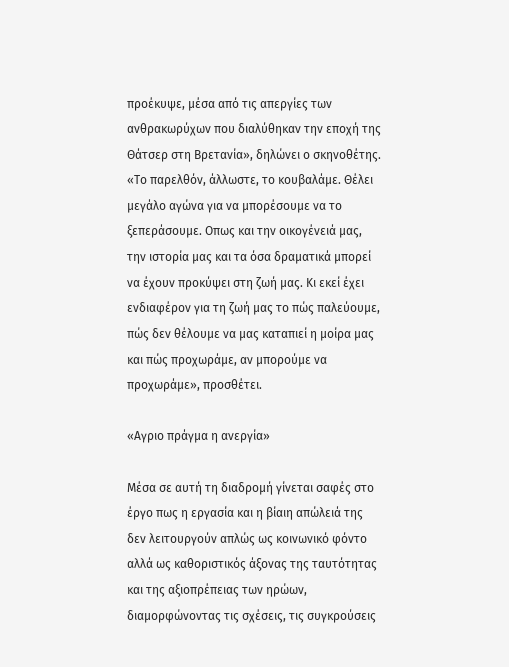προέκυψε, μέσα από τις απεργίες των ανθρακωρύχων που διαλύθηκαν την εποχή της Θάτσερ στη Βρετανία», δηλώνει ο σκηνοθέτης. «Το παρελθόν, άλλωστε, το κουβαλάμε. Θέλει μεγάλο αγώνα για να μπορέσουμε να το ξεπεράσουμε. Οπως και την οικογένειά μας, την ιστορία μας και τα όσα δραματικά μπορεί να έχουν προκύψει στη ζωή μας. Κι εκεί έχει ενδιαφέρον για τη ζωή μας το πώς παλεύουμε, πώς δεν θέλουμε να μας καταπιεί η μοίρα μας και πώς προχωράμε, αν μπορούμε να προχωράμε», προσθέτει.

«Αγριο πράγμα η ανεργία»

Μέσα σε αυτή τη διαδρομή γίνεται σαφές στο έργο πως η εργασία και η βίαιη απώλειά της δεν λειτουργούν απλώς ως κοινωνικό φόντο αλλά ως καθοριστικός άξονας της ταυτότητας και της αξιοπρέπειας των ηρώων, διαμορφώνοντας τις σχέσεις, τις συγκρούσεις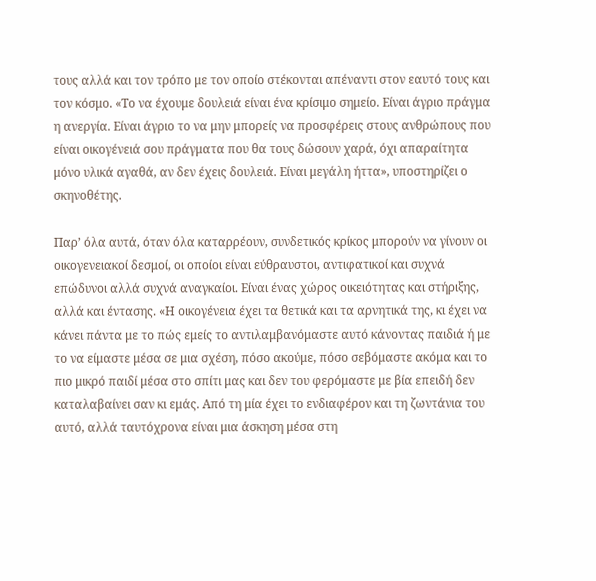τους αλλά και τον τρόπο με τον οποίο στέκονται απέναντι στον εαυτό τους και τον κόσμο. «Το να έχουμε δουλειά είναι ένα κρίσιμο σημείο. Είναι άγριο πράγμα η ανεργία. Είναι άγριο το να μην μπορείς να προσφέρεις στους ανθρώπους που είναι οικογένειά σου πράγματα που θα τους δώσουν χαρά, όχι απαραίτητα μόνο υλικά αγαθά, αν δεν έχεις δουλειά. Είναι μεγάλη ήττα», υποστηρίζει ο σκηνοθέτης.

Παρ’ όλα αυτά, όταν όλα καταρρέουν, συνδετικός κρίκος μπορούν να γίνουν οι οικογενειακοί δεσμοί, οι οποίοι είναι εύθραυστοι, αντιφατικοί και συχνά επώδυνοι αλλά συχνά αναγκαίοι. Είναι ένας χώρος οικειότητας και στήριξης, αλλά και έντασης. «Η οικογένεια έχει τα θετικά και τα αρνητικά της, κι έχει να κάνει πάντα με το πώς εμείς το αντιλαμβανόμαστε αυτό κάνοντας παιδιά ή με το να είμαστε μέσα σε μια σχέση, πόσο ακούμε, πόσο σεβόμαστε ακόμα και το πιο μικρό παιδί μέσα στο σπίτι μας και δεν του φερόμαστε με βία επειδή δεν καταλαβαίνει σαν κι εμάς. Από τη μία έχει το ενδιαφέρον και τη ζωντάνια του αυτό, αλλά ταυτόχρονα είναι μια άσκηση μέσα στη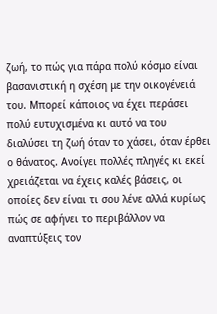ζωή, το πώς για πάρα πολύ κόσμο είναι βασανιστική η σχέση με την οικογένειά του. Μπορεί κάποιος να έχει περάσει πολύ ευτυχισμένα κι αυτό να του διαλύσει τη ζωή όταν το χάσει, όταν έρθει ο θάνατος. Ανοίγει πολλές πληγές κι εκεί χρειάζεται να έχεις καλές βάσεις, οι οποίες δεν είναι τι σου λένε αλλά κυρίως πώς σε αφήνει το περιβάλλον να αναπτύξεις τον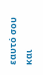εαυτό σου και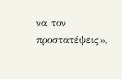να τον προστατέψεις»,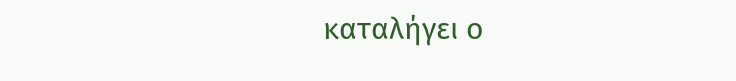καταλήγει ο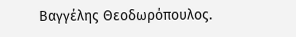Βαγγέλης Θεοδωρόπουλος.